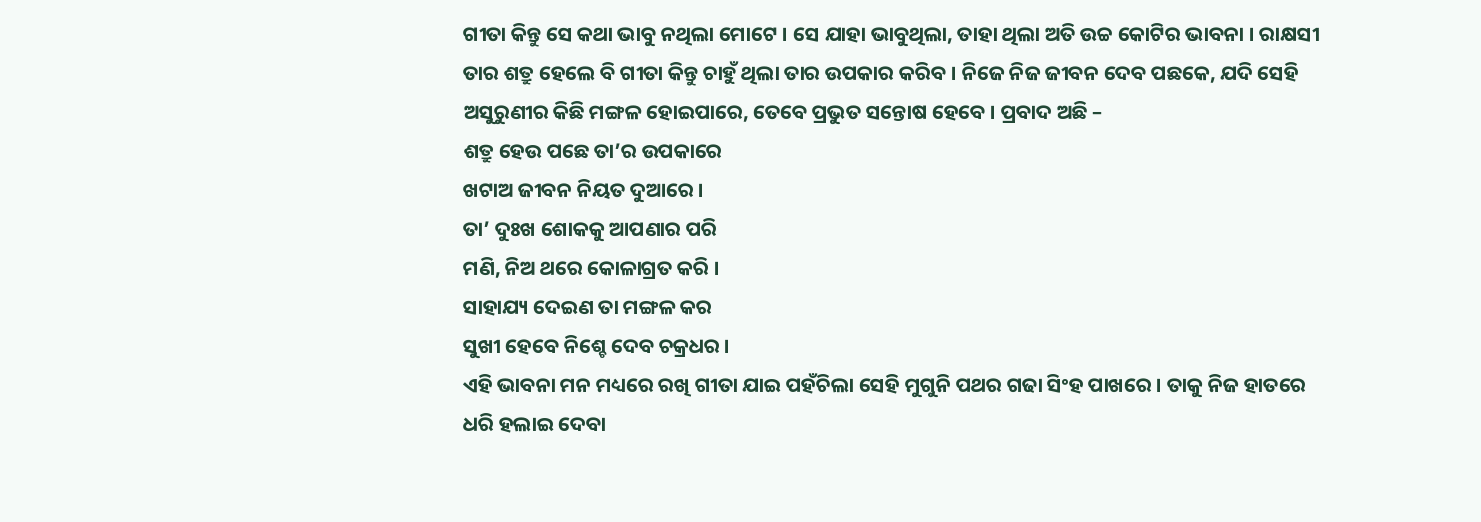ଗୀତା କିନ୍ତୁ ସେ କଥା ଭାବୁ ନଥିଲା ମୋଟେ । ସେ ଯାହା ଭାବୁଥିଲା, ତାହା ଥିଲା ଅତି ଉଚ୍ଚ କୋଟିର ଭାବନା । ରାକ୍ଷସୀ ତାର ଶତ୍ରୁ ହେଲେ ବି ଗୀତା କିନ୍ତୁ ଚାହୁଁ ଥିଲା ତାର ଉପକାର କରିବ । ନିଜେ ନିଜ ଜୀବନ ଦେବ ପଛକେ, ଯଦି ସେହି ଅସୁରୁଣୀର କିଛି ମଙ୍ଗଳ ହୋଇପାରେ, ତେବେ ପ୍ରଭୁତ ସନ୍ତୋଷ ହେବେ । ପ୍ରବାଦ ଅଛି –
ଶତ୍ରୁ ହେଉ ପଛେ ତା’ର ଉପକାରେ
ଖଟାଅ ଜୀବନ ନିୟତ ଦୁଆରେ ।
ତା’ ଦୁଃଖ ଶୋକକୁ ଆପଣାର ପରି
ମଣି, ନିଅ ଥରେ କୋଳାଗ୍ରତ କରି ।
ସାହାଯ୍ୟ ଦେଇଣ ତା ମଙ୍ଗଳ କର
ସୁଖୀ ହେବେ ନିଶ୍ଚେ ଦେବ ଚକ୍ରଧର ।
ଏହି ଭାବନା ମନ ମଧ୍ୟରେ ରଖି ଗୀତା ଯାଇ ପହଁଚିଲା ସେହି ମୁଗୁନି ପଥର ଗଢା ସିଂହ ପାଖରେ । ତାକୁ ନିଜ ହାତରେ ଧରି ହଲାଇ ଦେବା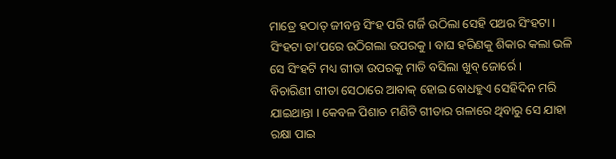ମାତ୍ରେ ହଠାତ୍ ଜୀବନ୍ତ ସିଂହ ପରି ଗର୍ଜି ଉଠିଲା ସେହି ପଥର ସିଂହଟା । ସିଂହଟା ତା’ପରେ ଉଠିଗଲା ଉପରକୁ । ବାଘ ହରିଣକୁ ଶିକାର କଲା ଭଳି ସେ ସିଂହଟି ମଧ୍ୟ ଗୀତା ଉପରକୁ ମାଡି ବସିଲା ଖୁବ୍ ଜୋର୍ରେ ।
ବିଚାରିଣୀ ଗୀତା ସେଠାରେ ଆବାକ୍ ହୋଇ ବୋଧହୁଏ ସେହିଦିନ ମରି ଯାଇଥାନ୍ତା । କେବଳ ପିଶାଚ ମଣିଟି ଗୀତାର ଗଳାରେ ଥିବାରୁ ସେ ଯାହା ରକ୍ଷା ପାଇ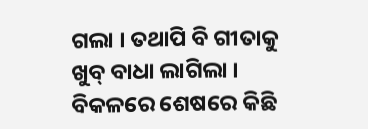ଗଲା । ତଥାପି ବି ଗୀତାକୁ ଖୁବ୍ ବାଧା ଲାଗିଲା । ବିକଳରେ ଶେଷରେ କିଛି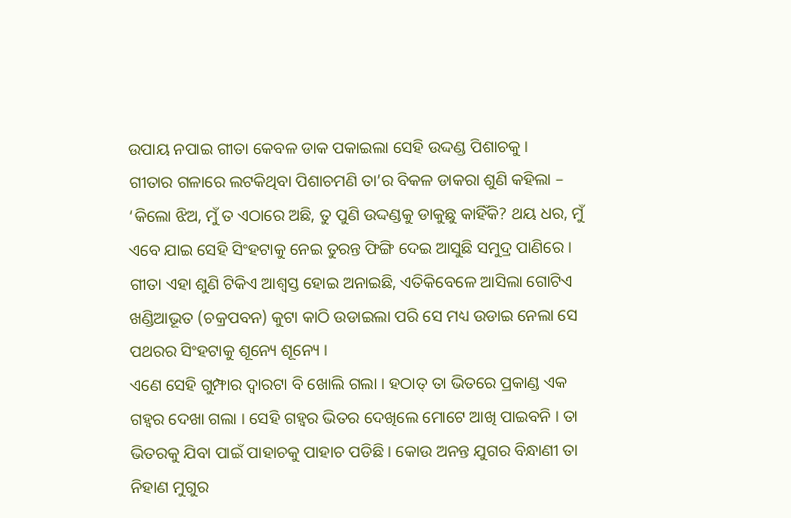ଉପାୟ ନପାଇ ଗୀତା କେବଳ ଡାକ ପକାଇଲା ସେହି ଉଦ୍ଦଣ୍ଡ ପିଶାଚକୁ ।
ଗୀତାର ଗଳାରେ ଲଟକିଥିବା ପିଶାଚମଣି ତା’ର ବିକଳ ଡାକରା ଶୁଣି କହିଲା – ‘କିଲୋ ଝିଅ, ମୁଁ ତ ଏଠାରେ ଅଛି, ତୁ ପୁଣି ଉଦ୍ଦଣ୍ଡକୁ ଡାକୁଛୁ କାହିଁକି? ଥୟ ଧର, ମୁଁ ଏବେ ଯାଇ ସେହି ସିଂହଟାକୁ ନେଇ ତୁରନ୍ତ ଫିଙ୍ଗି ଦେଇ ଆସୁଛି ସମୁଦ୍ର ପାଣିରେ ।
ଗୀତା ଏହା ଶୁଣି ଟିକିଏ ଆଶ୍ୱସ୍ତ ହୋଇ ଅନାଇଛି, ଏତିକିବେଳେ ଆସିଲା ଗୋଟିଏ ଖଣ୍ଡିଆଭୂତ (ଚକ୍ରପବନ) କୁଟା କାଠି ଉଡାଇଲା ପରି ସେ ମଧ୍ୟ ଉଡାଇ ନେଲା ସେ ପଥରର ସିଂହଟାକୁ ଶୂନ୍ୟେ ଶୂନ୍ୟେ ।
ଏଣେ ସେହି ଗୁମ୍ଫାର ଦ୍ୱାରଟା ବି ଖୋଲି ଗଲା । ହଠାତ୍ ତା ଭିତରେ ପ୍ରକାଣ୍ଡ ଏକ ଗହ୍ୱର ଦେଖା ଗଲା । ସେହି ଗହ୍ୱର ଭିତର ଦେଖିଲେ ମୋଟେ ଆଖି ପାଇବନି । ତା ଭିତରକୁ ଯିବା ପାଇଁ ପାହାଚକୁ ପାହାଚ ପଡିଛି । କୋଉ ଅନନ୍ତ ଯୁଗର ବିନ୍ଧାଣୀ ତା ନିହାଣ ମୁଗୁର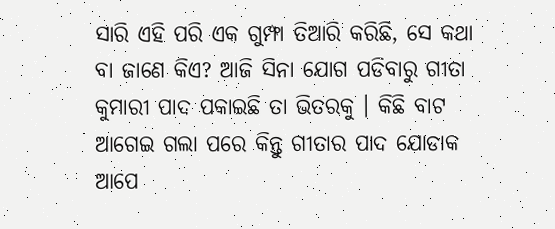ସାରି ଏହି ପରି ଏକ ଗୁମ୍ଫା ତିଆରି କରିଛି, ସେ କଥା ବା ଜାଣେ କିଏ? ଆଜି ସିନା ଯୋଗ ପଡିବାରୁ ଗୀତା କୁମାରୀ ପାଦ ପକାଇଛି ତା ଭିତରକୁ । କିଛି ବାଟ ଆଗେଇ ଗଲା ପରେ କିନ୍ତୁ ଗୀତାର ପାଦ ଯୋଡାକ ଆପେ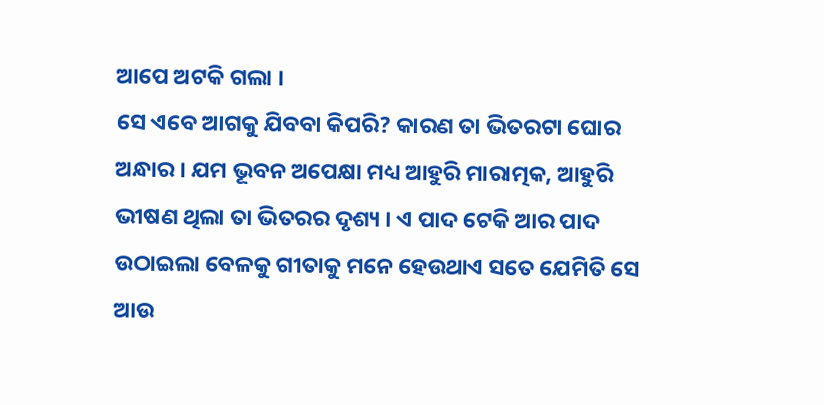ଆପେ ଅଟକି ଗଲା ।
ସେ ଏବେ ଆଗକୁ ଯିବବା କିପରି? କାରଣ ତା ଭିତରଟା ଘୋର ଅନ୍ଧାର । ଯମ ଭୂବନ ଅପେକ୍ଷା ମଧ୍ୟ ଆହୁରି ମାରାତ୍ମକ, ଆହୁରି ଭୀଷଣ ଥିଲା ତା ଭିତରର ଦୃଶ୍ୟ । ଏ ପାଦ ଟେକି ଆର ପାଦ ଉଠାଇଲା ବେଳକୁ ଗୀତାକୁ ମନେ ହେଉଥାଏ ସତେ ଯେମିତି ସେ ଆଉ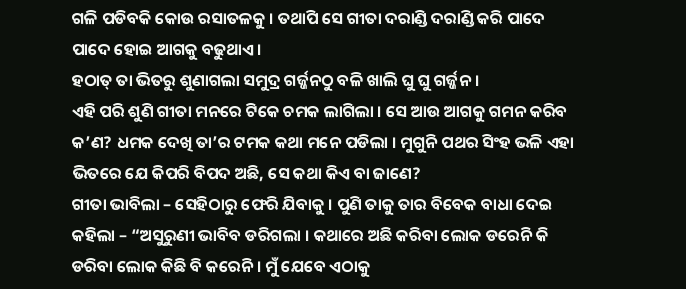ଗଳି ପଡିବକି କୋଉ ରସାତଳକୁ । ତଥାପି ସେ ଗୀତା ଦରାଣ୍ଡି ଦରାଣ୍ଡି କରି ପାଦେ ପାଦେ ହୋଇ ଆଗକୁ ବଢୁଥାଏ ।
ହଠାତ୍ ତା ଭିତରୁ ଶୁଣାଗଲା ସମୁଦ୍ର ଗର୍ଜ୍ଜନଠୁ ବଳି ଖାଲି ଘୁ ଘୁ ଗର୍ଜ୍ଜନ ।
ଏହି ପରି ଶୁଣି ଗୀତା ମନରେ ଟିକେ ଚମକ ଲାଗିଲା । ସେ ଆଉ ଆଗକୁ ଗମନ କରିବ କ’ଣ? ଧମକ ଦେଖି ତା’ର ଟମକ କଥା ମନେ ପଡିଲା । ମୁଗୁନି ପଥର ସିଂହ ଭଳି ଏହା ଭିତରେ ଯେ କିପରି ବିପଦ ଅଛି, ସେ କଥା କିଏ ବା ଜାଣେ?
ଗୀତା ଭାବିଲା – ସେହିଠାରୁ ଫେରି ଯିବାକୁ । ପୁଣି ତାକୁ ତାର ବିବେକ ବାଧା ଦେଇ କହିଲା – “ଅସୁରୁଣୀ ଭାବିବ ଡରିଗଲା । କଥାରେ ଅଛି କରିବା ଲୋକ ଡରେନି କି ଡରିବା ଲୋକ କିଛି ବି କରେନି । ମୁଁ ଯେବେ ଏଠାକୁ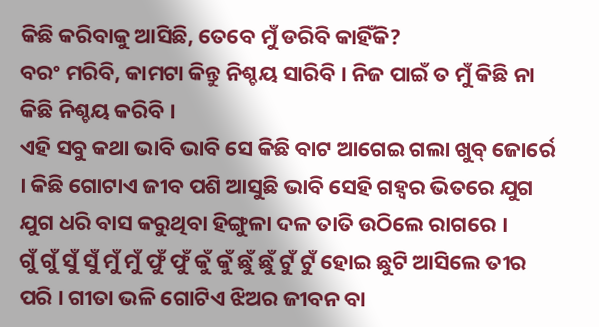କିଛି କରିବାକୁ ଆସିଛି, ତେବେ ମୁଁ ଡରିବି କାହିଁକି?
ବରଂ ମରିବି, କାମଟା କିନ୍ତୁ ନିଶ୍ଚୟ ସାରିବି । ନିଜ ପାଇଁ ତ ମୁଁ କିଛି ନା କିଛି ନିଶ୍ଚୟ କରିବି ।
ଏହି ସବୁ କଥା ଭାବି ଭାବି ସେ କିଛି ବାଟ ଆଗେଇ ଗଲା ଖୁବ୍ ଜୋର୍ରେ । କିଛି ଗୋଟାଏ ଜୀବ ପଶି ଆସୁଛି ଭାବି ସେହି ଗହ୍ୱର ଭିତରେ ଯୁଗ ଯୁଗ ଧରି ବାସ କରୁଥିବା ହିଙ୍ଗୁଳା ଦଳ ତାତି ଉଠିଲେ ରାଗରେ ।
ଗୁଁ ଗୁଁ ସୁଁ ସୁଁ ମୁଁ ମୁଁ ଫୁଁ ଫୁଁ କୁଁ କୁଁ ଛୁଁ ଛୁଁ ଟୁଁ ଟୁଁ ହୋଇ ଛୁଟି ଆସିଲେ ତୀର ପରି । ଗୀତା ଭଳି ଗୋଟିଏ ଝିଅର ଜୀବନ ବା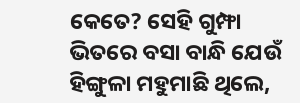କେତେ? ସେହି ଗୁମ୍ଫା ଭିତରେ ବସା ବାନ୍ଧି ଯେଉଁ ହିଙ୍ଗୁଳା ମହୁମାଛି ଥିଲେ,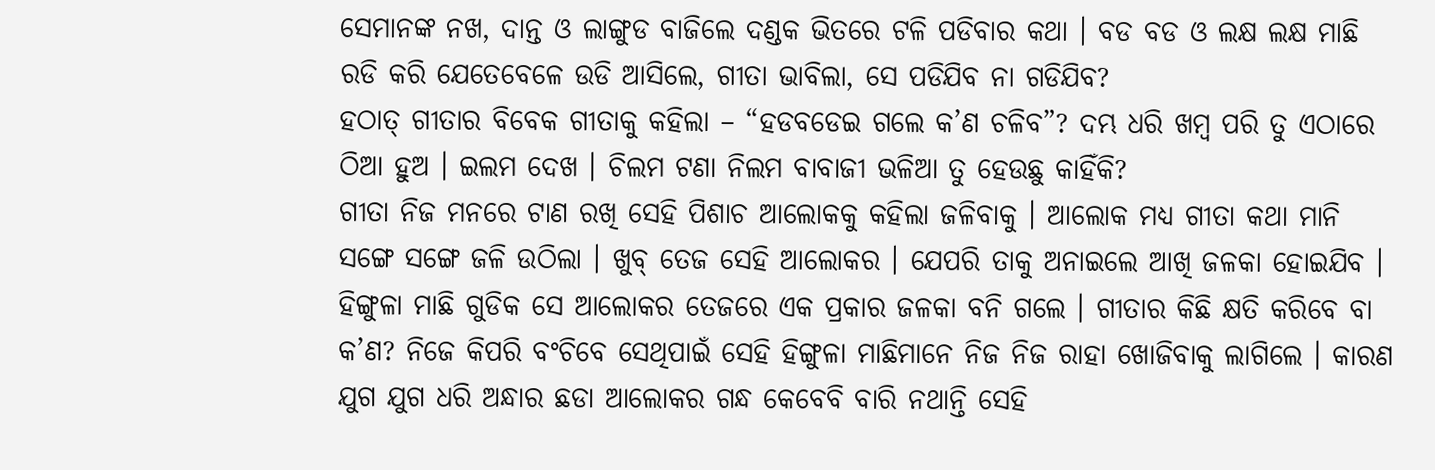ସେମାନଙ୍କ ନଖ, ଦାନ୍ତ ଓ ଲାଙ୍ଗୁଡ ବାଜିଲେ ଦଣ୍ଡକ ଭିତରେ ଟଳି ପଡିବାର କଥା । ବଡ ବଡ ଓ ଲକ୍ଷ ଲକ୍ଷ ମାଛି ରଡି କରି ଯେତେବେଳେ ଉଡି ଆସିଲେ, ଗୀତା ଭାବିଲା, ସେ ପଡିଯିବ ନା ଗଡିଯିବ?
ହଠାତ୍ ଗୀତାର ବିବେକ ଗୀତାକୁ କହିଲା – “ହଡବଡେଇ ଗଲେ କ’ଣ ଚଳିବ”? ଦମ୍ଭ ଧରି ଖମ୍ବ ପରି ତୁ ଏଠାରେ ଠିଆ ହୁଅ । ଇଲମ ଦେଖ । ଚିଲମ ଟଣା ନିଲମ ବାବାଜୀ ଭଳିଆ ତୁ ହେଉଛୁ କାହିଁକି?
ଗୀତା ନିଜ ମନରେ ଟାଣ ରଖି ସେହି ପିଶାଚ ଆଲୋକକୁ କହିଲା ଜଳିବାକୁ । ଆଲୋକ ମଧ୍ୟ ଗୀତା କଥା ମାନି ସଙ୍ଗେ ସଙ୍ଗେ ଜଳି ଉଠିଲା । ଖୁବ୍ ତେଜ ସେହି ଆଲୋକର । ଯେପରି ତାକୁ ଅନାଇଲେ ଆଖି ଜଳକା ହୋଇଯିବ । ହିଙ୍ଗୁଳା ମାଛି ଗୁଡିକ ସେ ଆଲୋକର ତେଜରେ ଏକ ପ୍ରକାର ଜଳକା ବନି ଗଲେ । ଗୀତାର କିଛି କ୍ଷତି କରିବେ ବା କ’ଣ? ନିଜେ କିପରି ବଂଚିବେ ସେଥିପାଇଁ ସେହି ହିଙ୍ଗୁଳା ମାଛିମାନେ ନିଜ ନିଜ ରାହା ଖୋଜିବାକୁ ଲାଗିଲେ । କାରଣ ଯୁଗ ଯୁଗ ଧରି ଅନ୍ଧାର ଛଡା ଆଲୋକର ଗନ୍ଧ କେବେବି ବାରି ନଥାନ୍ତି ସେହି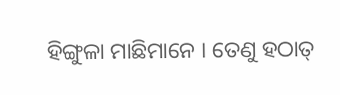ହିଙ୍ଗୁଳା ମାଛିମାନେ । ତେଣୁ ହଠାତ୍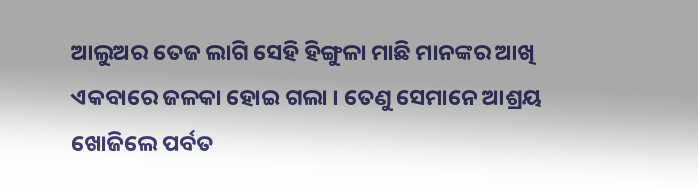ଆଲୁଅର ତେଜ ଲାଗି ସେହି ହିଙ୍ଗୁଳା ମାଛି ମାନଙ୍କର ଆଖି ଏକବାରେ ଜଳକା ହୋଇ ଗଲା । ତେଣୁ ସେମାନେ ଆଶ୍ରୟ ଖୋଜିଲେ ପର୍ବତ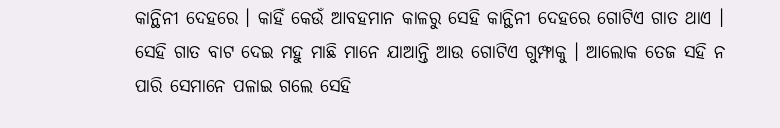କାନ୍ଥିନୀ ଦେହରେ । କାହିଁ କେଉଁ ଆବହମାନ କାଳରୁ ସେହି କାନ୍ଥିନୀ ଦେହରେ ଗୋଟିଏ ଗାତ ଥାଏ । ସେହି ଗାତ ବାଟ ଦେଇ ମହୁ ମାଛି ମାନେ ଯାଆନ୍ତି ଆଉ ଗୋଟିଏ ଗୁମ୍ଫାକୁ । ଆଲୋକ ତେଜ ସହି ନ ପାରି ସେମାନେ ପଳାଇ ଗଲେ ସେହି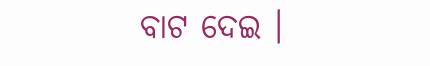ବାଟ ଦେଇ ।